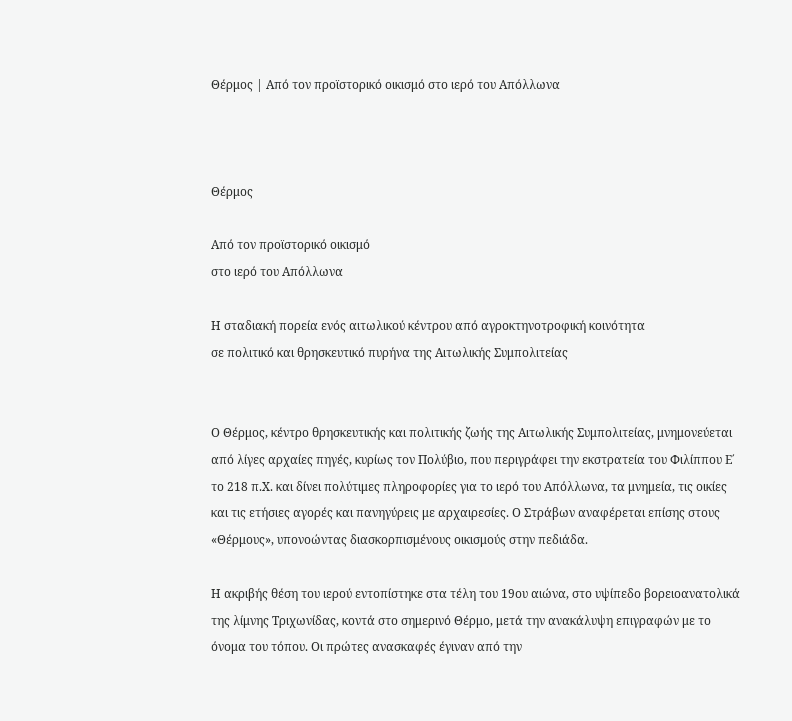Θέρμος | Από τον προϊστορικό οικισμό στο ιερό του Απόλλωνα



Θέρμος

Από τον προϊστορικό οικισμό
στο ιερό του Απόλλωνα

Η σταδιακή πορεία ενός αιτωλικού κέντρου από αγροκτηνοτροφική κοινότητα
σε πολιτικό και θρησκευτικό πυρήνα της Αιτωλικής Συμπολιτείας


Ο Θέρμος, κέντρο θρησκευτικής και πολιτικής ζωής της Αιτωλικής Συμπολιτείας, μνημονεύεται από λίγες αρχαίες πηγές, κυρίως τον Πολύβιο, που περιγράφει την εκστρατεία του Φιλίππου Ε΄ το 218 π.Χ. και δίνει πολύτιμες πληροφορίες για το ιερό του Απόλλωνα, τα μνημεία, τις οικίες και τις ετήσιες αγορές και πανηγύρεις με αρχαιρεσίες. Ο Στράβων αναφέρεται επίσης στους «Θέρμους», υπονοώντας διασκορπισμένους οικισμούς στην πεδιάδα.

Η ακριβής θέση του ιερού εντοπίστηκε στα τέλη του 19ου αιώνα, στο υψίπεδο βορειοανατολικά της λίμνης Τριχωνίδας, κοντά στο σημερινό Θέρμο, μετά την ανακάλυψη επιγραφών με το όνομα του τόπου. Οι πρώτες ανασκαφές έγιναν από την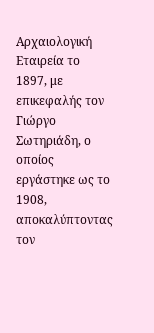Αρχαιολογική Εταιρεία το 1897, με επικεφαλής τον Γιώργο Σωτηριάδη, ο οποίος εργάστηκε ως το 1908, αποκαλύπτοντας τον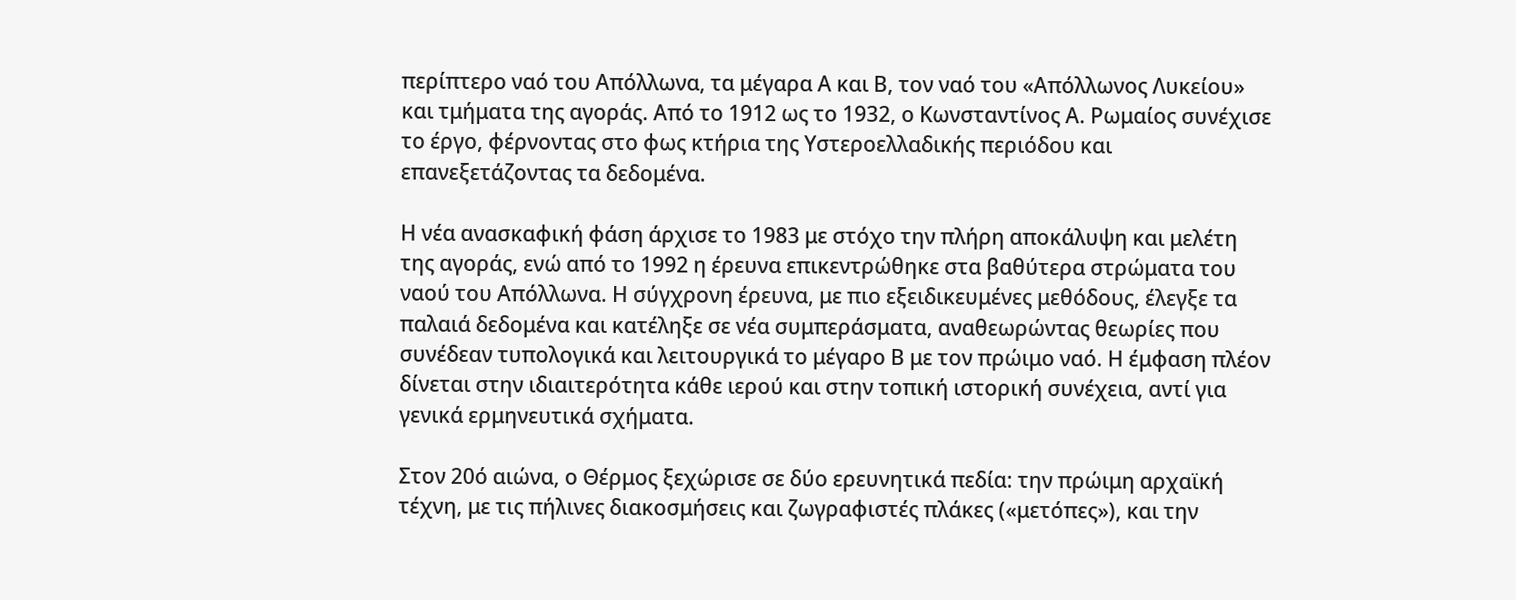περίπτερο ναό του Απόλλωνα, τα μέγαρα Α και Β, τον ναό του «Απόλλωνος Λυκείου» και τμήματα της αγοράς. Από το 1912 ως το 1932, ο Κωνσταντίνος Α. Ρωμαίος συνέχισε το έργο, φέρνοντας στο φως κτήρια της Υστεροελλαδικής περιόδου και επανεξετάζοντας τα δεδομένα.

Η νέα ανασκαφική φάση άρχισε το 1983 με στόχο την πλήρη αποκάλυψη και μελέτη της αγοράς, ενώ από το 1992 η έρευνα επικεντρώθηκε στα βαθύτερα στρώματα του ναού του Απόλλωνα. Η σύγχρονη έρευνα, με πιο εξειδικευμένες μεθόδους, έλεγξε τα παλαιά δεδομένα και κατέληξε σε νέα συμπεράσματα, αναθεωρώντας θεωρίες που συνέδεαν τυπολογικά και λειτουργικά το μέγαρο Β με τον πρώιμο ναό. Η έμφαση πλέον δίνεται στην ιδιαιτερότητα κάθε ιερού και στην τοπική ιστορική συνέχεια, αντί για γενικά ερμηνευτικά σχήματα.

Στον 20ό αιώνα, ο Θέρμος ξεχώρισε σε δύο ερευνητικά πεδία: την πρώιμη αρχαϊκή τέχνη, με τις πήλινες διακοσμήσεις και ζωγραφιστές πλάκες («μετόπες»), και την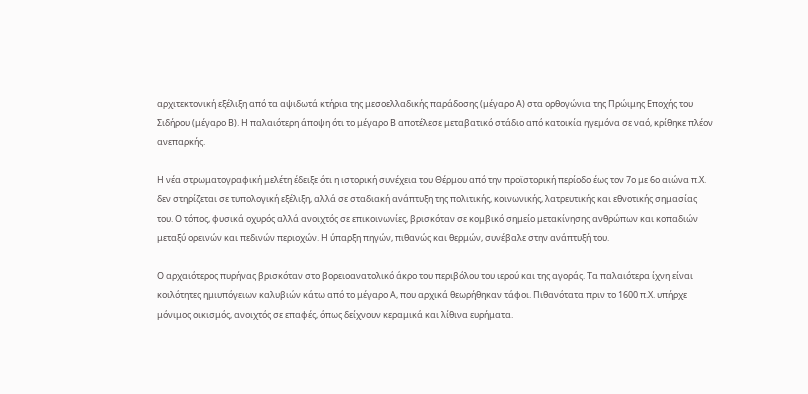αρχιτεκτονική εξέλιξη από τα αψιδωτά κτήρια της μεσοελλαδικής παράδοσης (μέγαρο Α) στα ορθογώνια της Πρώιμης Εποχής του Σιδήρου (μέγαρο Β). Η παλαιότερη άποψη ότι το μέγαρο Β αποτέλεσε μεταβατικό στάδιο από κατοικία ηγεμόνα σε ναό, κρίθηκε πλέον ανεπαρκής.

Η νέα στρωματογραφική μελέτη έδειξε ότι η ιστορική συνέχεια του Θέρμου από την προϊστορική περίοδο έως τον 7ο με 6ο αιώνα π.Χ. δεν στηρίζεται σε τυπολογική εξέλιξη, αλλά σε σταδιακή ανάπτυξη της πολιτικής, κοινωνικής, λατρευτικής και εθνοτικής σημασίας του. Ο τόπος, φυσικά οχυρός αλλά ανοιχτός σε επικοινωνίες, βρισκόταν σε κομβικό σημείο μετακίνησης ανθρώπων και κοπαδιών μεταξύ ορεινών και πεδινών περιοχών. Η ύπαρξη πηγών, πιθανώς και θερμών, συνέβαλε στην ανάπτυξή του.

Ο αρχαιότερος πυρήνας βρισκόταν στο βορειοανατολικό άκρο του περιβόλου του ιερού και της αγοράς. Τα παλαιότερα ίχνη είναι κοιλότητες ημιυπόγειων καλυβιών κάτω από το μέγαρο Α, που αρχικά θεωρήθηκαν τάφοι. Πιθανότατα πριν το 1600 π.Χ. υπήρχε μόνιμος οικισμός, ανοιχτός σε επαφές, όπως δείχνουν κεραμικά και λίθινα ευρήματα.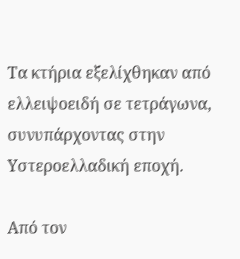Τα κτήρια εξελίχθηκαν από ελλειψοειδή σε τετράγωνα, συνυπάρχοντας στην Υστεροελλαδική εποχή.

Από τον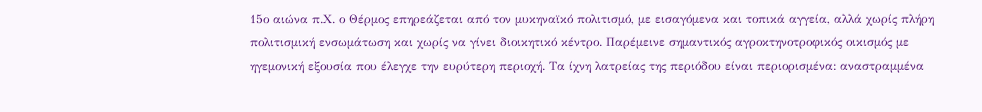15ο αιώνα π.Χ. ο Θέρμος επηρεάζεται από τον μυκηναϊκό πολιτισμό, με εισαγόμενα και τοπικά αγγεία, αλλά χωρίς πλήρη πολιτισμική ενσωμάτωση και χωρίς να γίνει διοικητικό κέντρο. Παρέμεινε σημαντικός αγροκτηνοτροφικός οικισμός με ηγεμονική εξουσία που έλεγχε την ευρύτερη περιοχή. Τα ίχνη λατρείας της περιόδου είναι περιορισμένα: αναστραμμένα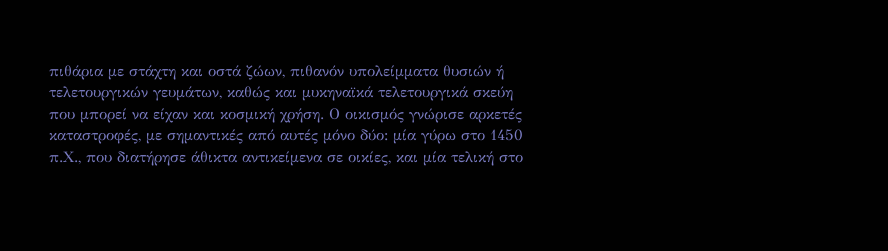πιθάρια με στάχτη και οστά ζώων, πιθανόν υπολείμματα θυσιών ή τελετουργικών γευμάτων, καθώς και μυκηναϊκά τελετουργικά σκεύη που μπορεί να είχαν και κοσμική χρήση. Ο οικισμός γνώρισε αρκετές καταστροφές, με σημαντικές από αυτές μόνο δύο: μία γύρω στο 1450 π.Χ., που διατήρησε άθικτα αντικείμενα σε οικίες, και μία τελική στο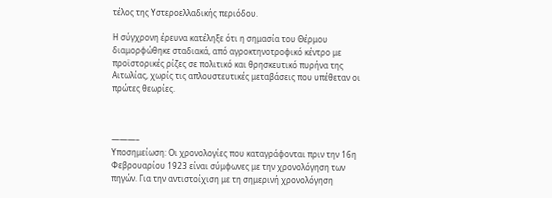τέλος της Υστεροελλαδικής περιόδου.

Η σύγχρονη έρευνα κατέληξε ότι η σημασία του Θέρμου διαμορφώθηκε σταδιακά, από αγροκτηνοτροφικό κέντρο με προϊστορικές ρίζες σε πολιτικό και θρησκευτικό πυρήνα της Αιτωλίας, χωρίς τις απλουστευτικές μεταβάσεις που υπέθεταν οι πρώτες θεωρίες.



———–
Υποσημείωση: Οι χρονολογίες που καταγράφονται πριν την 16η Φεβρουαρίου 1923 είναι σύμφωνες με την χρονολόγηση των πηγών. Για την αντιστοίχιση με τη σημερινή χρονολόγηση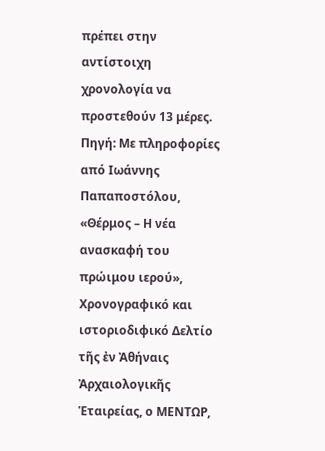πρέπει στην αντίστοιχη χρονολογία να προστεθούν 13 μέρες.
Πηγή: Με πληροφορίες από Ιωάννης Παπαποστόλου, «Θέρμος – Η νέα ανασκαφή του πρώιμου ιερού», Χρονογραφικό και ιστοριοδιφικό Δελτίο τῆς ἐν Ἀθήναις Ἀρχαιολογικῆς Ἑταιρείας, ο ΜΕΝΤΩΡ,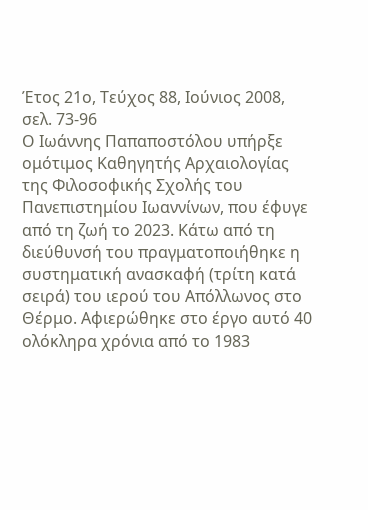Έτος 21ο, Τεύχος 88, Ιούνιος 2008, σελ. 73-96
Ο Ιωάννης Παπαποστόλου υπήρξε ομότιμος Καθηγητής Αρχαιολογίας της Φιλοσοφικής Σχολής του Πανεπιστημίου Ιωαννίνων, που έφυγε από τη ζωή το 2023. Κάτω από τη διεύθυνσή του πραγματοποιήθηκε η συστηματική ανασκαφή (τρίτη κατά σειρά) του ιερού του Απόλλωνος στο Θέρμο. Αφιερώθηκε στο έργο αυτό 40 ολόκληρα χρόνια από το 1983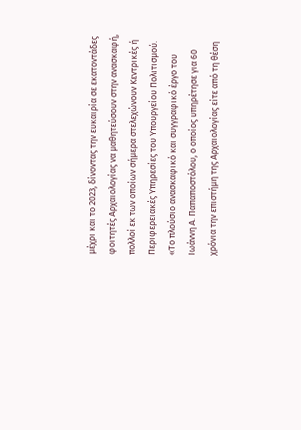μέχρι και το 2023, δίνοντας την ευκαιρία σε εκατοντάδες φοιτητές Αρχαιολογίας να μαθητεύσουν στην ανασκαφή, πολλοί εκ των οποίων σήμερα στελεχώνουν Κεντρικές ή Περιφερειακές Υπηρεσίες του Υπουργείου Πολιτισμού.
«Το πλούσιο ανασκαφικό και συγγραφικό έργο του Ιωάννη Α. Παπαποστόλου, ο οποίος υπηρέτησε για 60 χρόνια την επιστήμη της Αρχαιολογίας είτε από τη θέση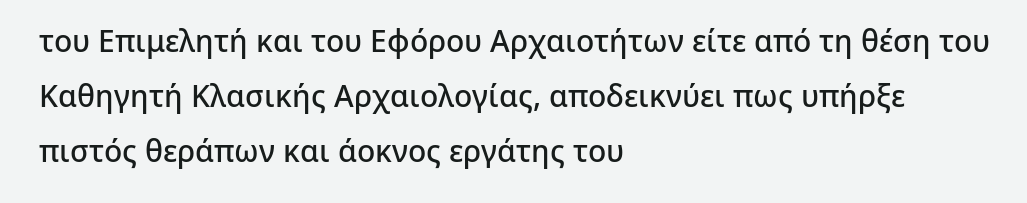του Επιμελητή και του Εφόρου Αρχαιοτήτων είτε από τη θέση του Καθηγητή Κλασικής Αρχαιολογίας, αποδεικνύει πως υπήρξε πιστός θεράπων και άοκνος εργάτης του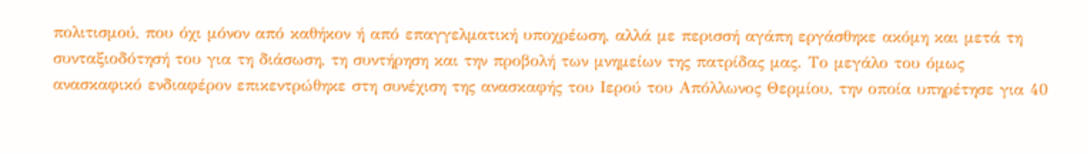πολιτισμού, που όχι μόνον από καθήκον ή από επαγγελματική υποχρέωση, αλλά με περισσή αγάπη εργάσθηκε ακόμη και μετά τη συνταξιοδότησή του για τη διάσωση, τη συντήρηση και την προβολή των μνημείων της πατρίδας μας. Το μεγάλο του όμως ανασκαφικό ενδιαφέρον επικεντρώθηκε στη συνέχιση της ανασκαφής του Ιερού του Απόλλωνος Θερμίου, την οποία υπηρέτησε για 40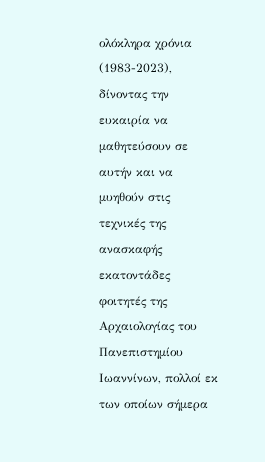ολόκληρα χρόνια (1983-2023), δίνοντας την ευκαιρία να μαθητεύσουν σε αυτήν και να μυηθούν στις τεχνικές της ανασκαφής εκατοντάδες φοιτητές της Αρχαιολογίας του Πανεπιστημίου Ιωαννίνων, πολλοί εκ των οποίων σήμερα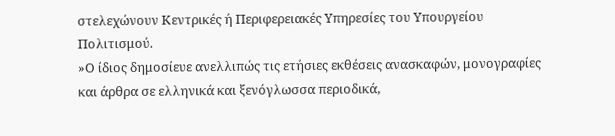στελεχώνουν Κεντρικές ή Περιφερειακές Υπηρεσίες του Υπουργείου Πολιτισμού.
»Ο ίδιος δημοσίευε ανελλιπώς τις ετήσιες εκθέσεις ανασκαφών, μονογραφίες και άρθρα σε ελληνικά και ξενόγλωσσα περιοδικά,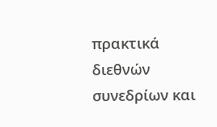πρακτικά διεθνών συνεδρίων και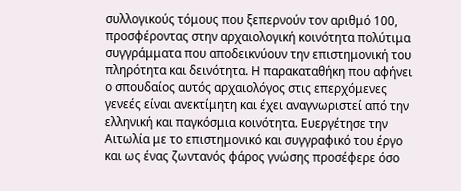συλλογικούς τόμους που ξεπερνούν τον αριθμό 100, προσφέροντας στην αρχαιολογική κοινότητα πολύτιμα συγγράμματα που αποδεικνύουν την επιστημονική του πληρότητα και δεινότητα. Η παρακαταθήκη που αφήνει ο σπουδαίος αυτός αρχαιολόγος στις επερχόμενες γενεές είναι ανεκτίμητη και έχει αναγνωριστεί από την ελληνική και παγκόσμια κοινότητα. Ευεργέτησε την Αιτωλία με το επιστημονικό και συγγραφικό του έργο και ως ένας ζωντανός φάρος γνώσης προσέφερε όσο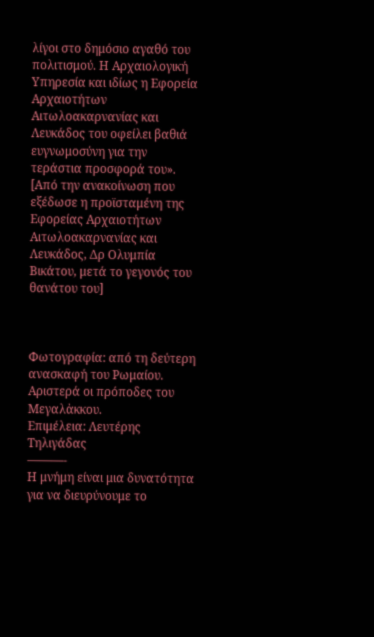λίγοι στο δημόσιο αγαθό του πολιτισμού. Η Αρχαιολογική Υπηρεσία και ιδίως η Εφορεία Αρχαιοτήτων Αιτωλοακαρνανίας και Λευκάδος του οφείλει βαθιά ευγνωμοσύνη για την τεράστια προσφορά του». [Από την ανακοίνωση που εξέδωσε η προϊσταμένη της Εφορείας Αρχαιοτήτων Αιτωλοακαρνανίας και Λευκάδος, Δρ Ολυμπία Βικάτου, μετά το γεγονός του θανάτου του]



Φωτογραφία: από τη δεύτερη ανασκαφή του Ρωμαίου.
Αριστερά οι πρόποδες του Μεγαλἀκκου.
Επιμέλεια: Λευτέρης Τηλιγάδας
———-
Η μνήμη είναι μια δυνατότητα για να διευρύνουμε το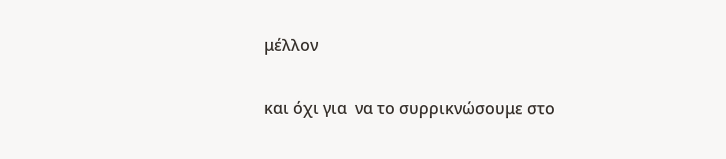μέλλον

και όχι για  να το συρρικνώσουμε στο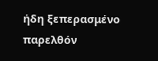ήδη ξεπερασμένο παρελθόν